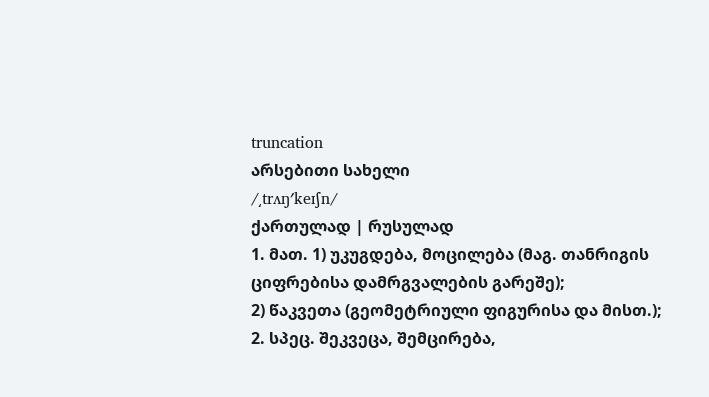truncation
არსებითი სახელი
/͵trʌŋʹkeɪʃn/
ქართულად | რუსულად
1. მათ. 1) უკუგდება, მოცილება (მაგ. თანრიგის ციფრებისა დამრგვალების გარეშე);
2) წაკვეთა (გეომეტრიული ფიგურისა და მისთ.);
2. სპეც. შეკვეცა, შემცირება,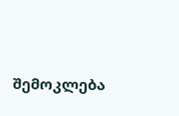შემოკლება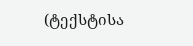(ტექსტისა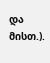და მისთ.).